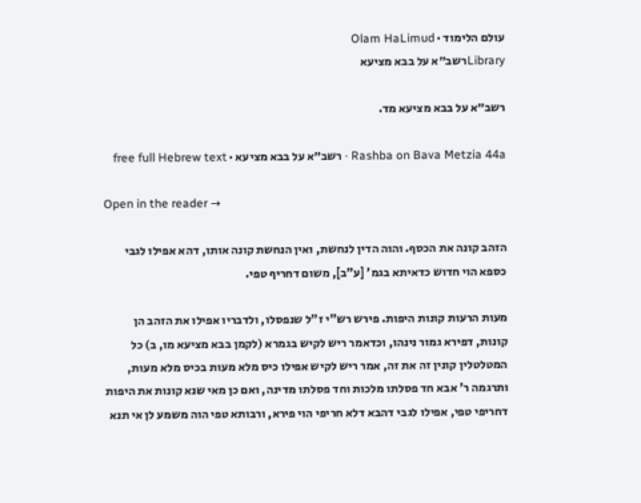עולם הלימוד · Olam HaLimud
Libraryרשב״א על בבא מציעא

רשב״א על בבא מציעא מד.

Rashba on Bava Metzia 44a · רשב״א על בבא מציעא · free full Hebrew text

Open in the reader →

הזהב קונה את הכסף. והוה הדין לנחשת, ואין הנחשת קונה אותו, דהא אפילו לגבי כספא הוי חדוש כדאיתא בגמ' [ע"ב], משום דחריף טפי.

מעות הרעות קונות היפות. פירש רש"י ז"ל שנפסלו, ולדבריו אפילו את הזהב הן קונות, דפירא גמור נינהו, וכדאמר ריש לקיש בגמרא (לקמן בבא מציעא מו, ב) כל המטלטלין קונין זה את זה, אמר ריש לקיש אפילו כיס מלא מעות בכיס מלא מעות, ותרגמה ר' אבא חד פסלתו מלכות וחד פסלתו מדינה, ואם כן מאי שנא קונות את היפות דחריפי טפי, אפילו לגבי דהבא דלא חריפי הוי פירא, ורבותא טפי הוה משמע לן אי תנא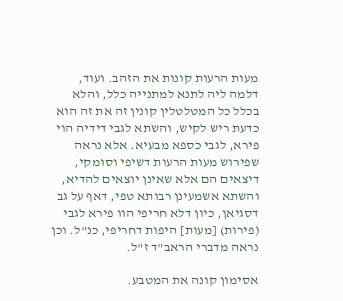מעות הרעות קונות את הזהב. ועוד, דלמה ליה לתנא למתנייה כלל, והלא בכלל כל המטלטלין קונין זה את זה הוא כדעת ריש לקיש, והשתא לגבי דידיה הוי פירא, לגבי כספא מבעיא. אלא נראה שפירוש מעות הרעות דשיפי וסומקי, דיצאים הם אלא שאינן יוצאים להדיא, והשתא אשמעינן רבותא טפי, דאף על גב דסגיאן, כיון דלא חריפי הוו פירא לגבי (פירות) [מעות] היפות דחריפי, כנ"ל. וכן נראה מדברי הראב"ד ז"ל.

אסימון קונה את המטבע.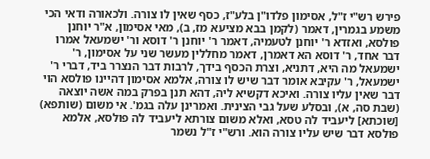פירש רש"י ז"ל, אסימון פלדו"ן בלע"ז, כסף שאין לו צורה. ולכאורה ודאי הכי משמע בגמרין, דאמר (לקמן בבא מציעא מז, ב), מאי אסימון, א"ר יוחנן פולסא, ואזדא ר' יוחנן לטעמיה, דאמר ר' יוחנן ר' דוסא ור' ישמעאל אמרו דבר אחד, ר' דוסא הא דאמרן, דאמר מחללין מעשר שני על אסימון, ר' ישמעאל מה היא, דתניא, וצרת הכסף בידך, לרבות דבר הנצרר ביד, דברי ר' ישמעאל, ר' עקיבא אומר דבר שיש לו צורה, אלמא אסימון דהיינו פולסא הוי דבר שאין עליו צורה. ואיכא דקשיא ליה, דהא תנן בפרק במה אשה יוצאה (שבת סה, א), ובסלע שעל גבי הצינית. ואמרינן עלה בגמ'. אי משום (שותפא) [שוכתא] ליעביד לה טסא, ואלא משום צורתא ליעביד לה פולסא, אלמא פולסא דבר שיש עליו צורה הוא. ורש"י ז"ל נשמר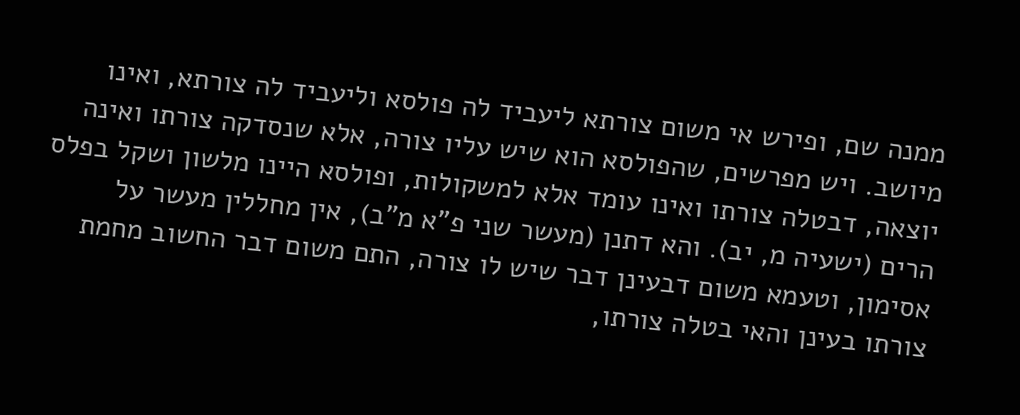ממנה שם, ופירש אי משום צורתא ליעביד לה פולסא וליעביד לה צורתא, ואינו מיושב. ויש מפרשים, שהפולסא הוא שיש עליו צורה, אלא שנסדקה צורתו ואינה יוצאה, דבטלה צורתו ואינו עומד אלא למשקולות, ופולסא היינו מלשון ושקל בפלס הרים (ישעיה מ, יב). והא דתנן (מעשר שני פ"א מ"ב), אין מחללין מעשר על אסימון, וטעמא משום דבעינן דבר שיש לו צורה, התם משום דבר החשוב מחמת צורתו בעינן והאי בטלה צורתו,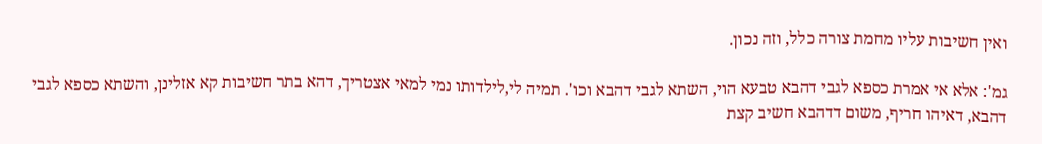ואין חשיבות עליו מחמת צורה כלל, וזה נכון.

גמ': אלא אי אמרת כספא לגבי דהבא טבעא הוי, השתא לגבי דהבא וכו'. תמיה לי,לילדותו נמי למאי אצטריך, דהא בתר חשיבות קא אזלינן, והשתא כספא לגבי דהבא, דאיהו חריף, משום דדהבא חשיב קצת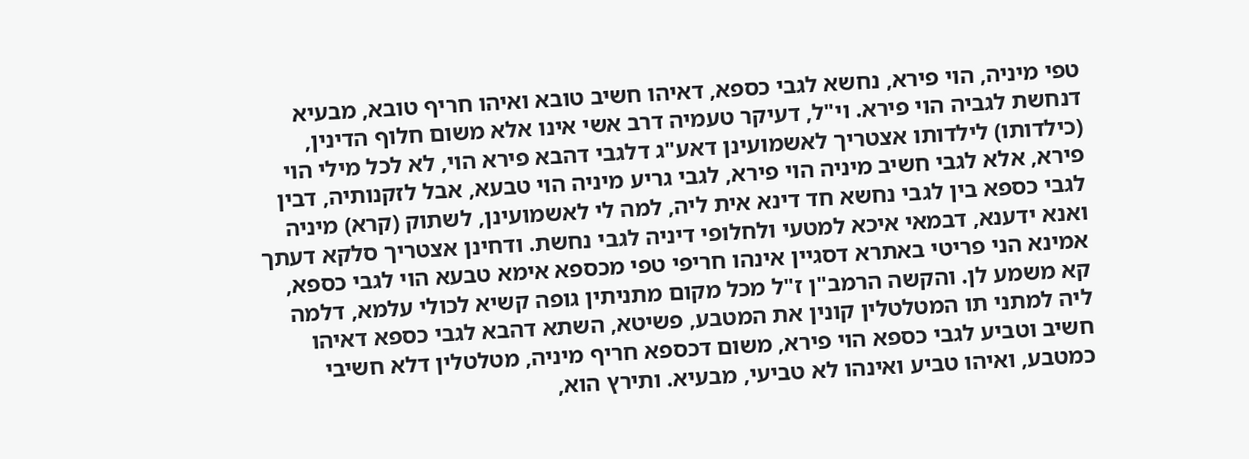טפי מיניה, הוי פירא, נחשא לגבי כספא, דאיהו חשיב טובא ואיהו חריף טובא, מבעיא דנחשת לגביה הוי פירא. וי"ל, דעיקר טעמיה דרב אשי אינו אלא משום חלוף הדינין, (כילדותו) לילדותו אצטריך לאשמועינן דאע"ג דלגבי דהבא פירא הוי, לא לכל מילי הוי פירא, אלא לגבי חשיב מיניה הוי פירא, לגבי גריע מיניה הוי טבעא, אבל לזקנותיה, דבין לגבי כספא בין לגבי נחשא חד דינא אית ליה, למה לי לאשמועינן, לשתוק (קרא) מיניה ואנא ידענא, דבמאי איכא למטעי ולחלופי דיניה לגבי נחשת. ודחינן אצטריך סלקא דעתך אמינא הני פריטי באתרא דסגיין אינהו חריפי טפי מכספא אימא טבעא הוי לגבי כספא, קא משמע לן. והקשה הרמב"ן ז"ל מכל מקום מתניתין גופה קשיא לכולי עלמא, דלמה ליה למתני תו המטלטלין קונין את המטבע, פשיטא, השתא דהבא לגבי כספא דאיהו חשיב וטביע לגבי כספא הוי פירא, משום דכספא חריף מיניה, מטלטלין דלא חשיבי כמטבע, ואיהו טביע ואינהו לא טביעי, מבעיא. ותירץ הוא,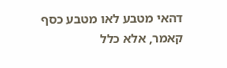דהאי מטבע לאו מטבע כסף קאמר, אלא כלל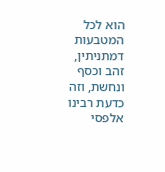הוא לכל המטבעות דמתניתין, זהב וכסף ונחשת, וזה כדעת רבינו אלפסי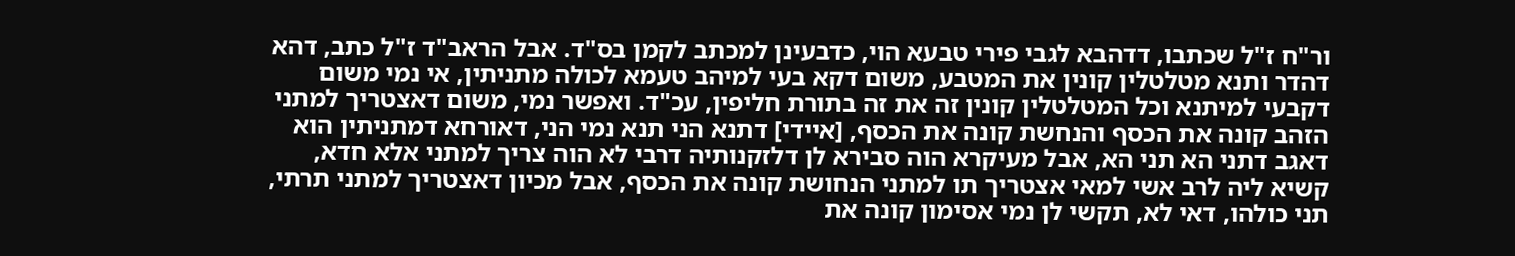ור"ח ז"ל שכתבו, דדהבא לגבי פירי טבעא הוי, כדבעינן למכתב לקמן בס"ד. אבל הראב"ד ז"ל כתב, דהא דהדר ותנא מטלטלין קונין את המטבע, משום דקא בעי למיהב טעמא לכולה מתניתין, אי נמי משום דקבעי למיתנא וכל המטלטלין קונין זה את זה בתורת חליפין, עכ"ד. ואפשר נמי, משום דאצטריך למתני הזהב קונה את הכסף והנחשת קונה את הכסף, [איידי] דתנא הני תנא נמי הני, דאורחא דמתניתין הוא דאגב דתני הא תני הא, אבל מעיקרא הוה סבירא לן דלזקנותיה דרבי לא הוה צריך למתני אלא חדא, קשיא ליה לרב אשי למאי אצטריך תו למתני הנחושת קונה את הכסף, אבל מכיון דאצטריך למתני תרתי, תני כולהו, דאי לא, תקשי לן נמי אסימון קונה את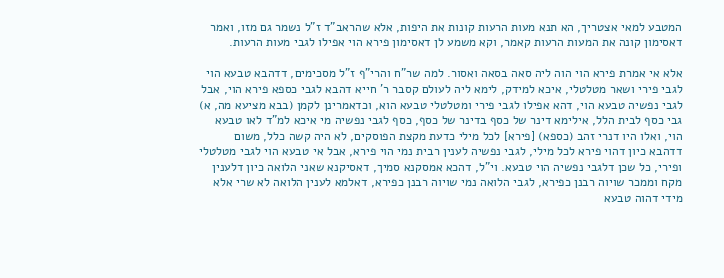המטבע למאי אצטריך, הא תנא מעות הרעות קונות את היפות, אלא שהראב"ד ז"ל נשמר גם מזו, ואמר דאסימון קונה את המעות הרעות קאמר, וקא משמע לן דאסימון פירא הוי אפילו לגבי מעות הרעות.

אלא אי אמרת פירא הוי הוה ליה סאה בסאה ואסור. למה שר"ח והרי"ף ז"ל מסכימים, דדהבא טבעא הוי לגבי פירי ושאר מטלטלי, איכא למידק, לימא ליה לעולם קסבר ר' חייא דהבא לגבי כספא פירא הוי, אבל לגבי נפשיה טבעא הוי, דהא אפילו לגבי פירי ומטלטלי טבעא הוא, וכדאמרינן לקמן (בבא מציעא מה, א) גבי כסף לבית הלל, אילימא דינר של כסף בדינר של כסף, כסף לגבי נפשיה מי איכא למ"ד לאו טבעא הוי, ואלו היו דנרי זהב (כספא) [פירא] לכל מילי כדעת מקצת הפוסקים, לא היה קשה כלל, משום דדהבא כיון דהוי פירא לכל מילי, לגבי נפשיה לענין רבית נמי הוי פירא, אבל אי טבעא הוי לגבי מטלטלי ופירי, כל שכן דלגבי נפשיה הוי טבעא. וי"ל, דהכא אמסקנא סמיך, דאסיקנא שאני הלואה כיון דלענין מקח וממכר שויוה רבנן כפירא, לגבי הלואה נמי שויוה רבנן כפירא, דאלמא לענין הלואה לא שרי אלא מידי דהוה טבעא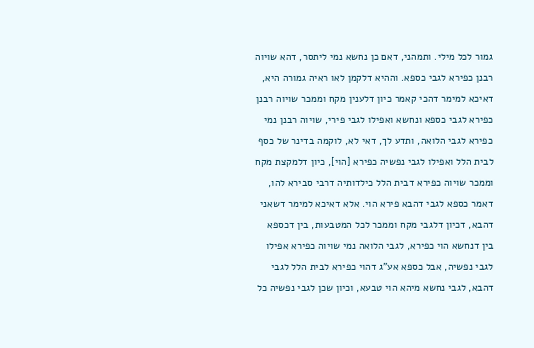גמור לכל מילי. ותמהני, דאם כן נחשא נמי ליתסר, דהא שויוה רבנן כפירא לגבי כספא. וההיא דלקמן לאו ראיה גמורה היא, דאיכא למימר דהכי קאמר כיון דלענין מקח וממכר שויוה רבנן כפירא לגבי כספא ונחשא ואפילו לגבי פירי, שויוה רבנן נמי כפירא לגבי הלואה, ותדע לך, דאי לא, לוקמה בדינר של כסף לבית הלל ואפילו לגבי נפשיה כפירא [הוי], כיון דלמקצת מקח וממכר שויוה כפירא דבית הלל כילדותיה דרבי סבירא להו, דאמר כספא לגבי דהבא פירא הוי. אלא דאיכא למימר דשאני דהבא, דכיון דלגבי מקח וממכר לכל המטבעות, בין דכספא בין דנחשא הוי כפירא, לגבי הלואה נמי שויוה כפירא אפילו לגבי נפשיה, אבל כספא אע"ג דהוי כפירא לבית הלל לגבי דהבא, לגבי נחשא מיהא הוי טבעא, וכיון שכן לגבי נפשיה כל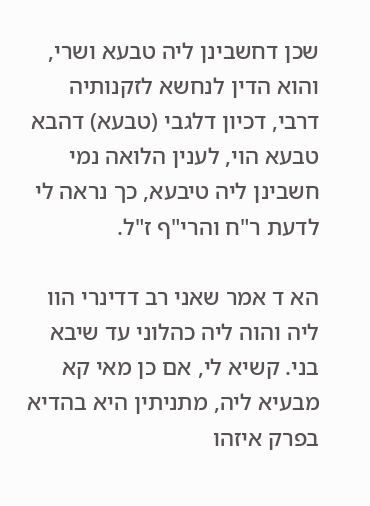שכן דחשבינן ליה טבעא ושרי, והוא הדין לנחשא לזקנותיה דרבי, דכיון דלגבי (טבעא) דהבא טבעא הוי, לענין הלואה נמי חשבינן ליה טיבעא, כך נראה לי לדעת ר"ח והרי"ף ז"ל.

הא ד אמר שאני רב דדינרי הוו ליה והוה ליה כהלוני עד שיבא בני. קשיא לי, אם כן מאי קא מבעיא ליה, מתניתין היא בהדיא בפרק איזהו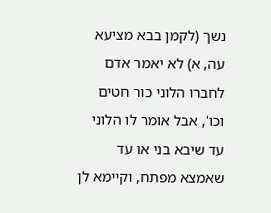נשך (לקמן בבא מציעא עה, א) לא יאמר אדם לחברו הלוני כור חטים וכו', אבל אומר לו הלוני עד שיבא בני או עד שאמצא מפתח, וקיימא לן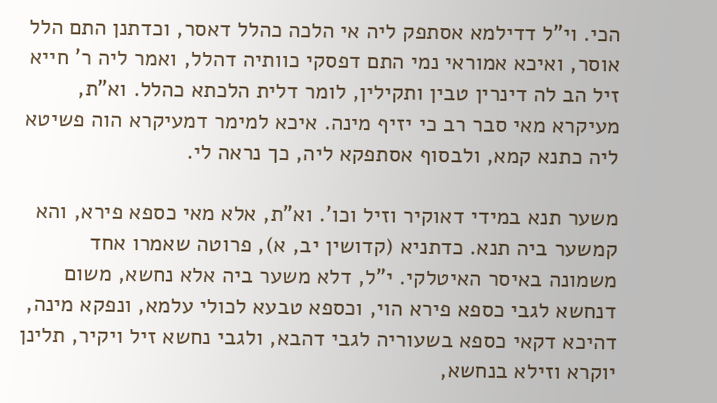הכי. וי"ל דדילמא אסתפק ליה אי הלכה כהלל דאסר, וכדתנן התם הלל אוסר, ואיכא אמוראי נמי התם דפסקי כוותיה דהלל, ואמר ליה ר' חייא זיל הב לה דינרין טבין ותקילין, לומר דלית הלכתא כהלל. וא"ת, מעיקרא מאי סבר רב כי יזיף מינה. איכא למימר דמעיקרא הוה פשיטא ליה כתנא קמא, ולבסוף אסתפקא ליה, כך נראה לי.

משער תנא במידי דאוקיר וזיל וכו'. וא"ת, אלא מאי כספא פירא, והא קמשער ביה תנא. כדתניא (קדושין יב, א), פרוטה שאמרו אחד משמונה באיסר האיטלקי. י"ל, דלא משער ביה אלא נחשא, משום דנחשא לגבי כספא פירא הוי, וכספא טבעא לכולי עלמא, ונפקא מינה, דהיכא דקאי כספא בשעוריה לגבי דהבא, ולגבי נחשא זיל ויקיר, תלינן יוקרא וזילא בנחשא,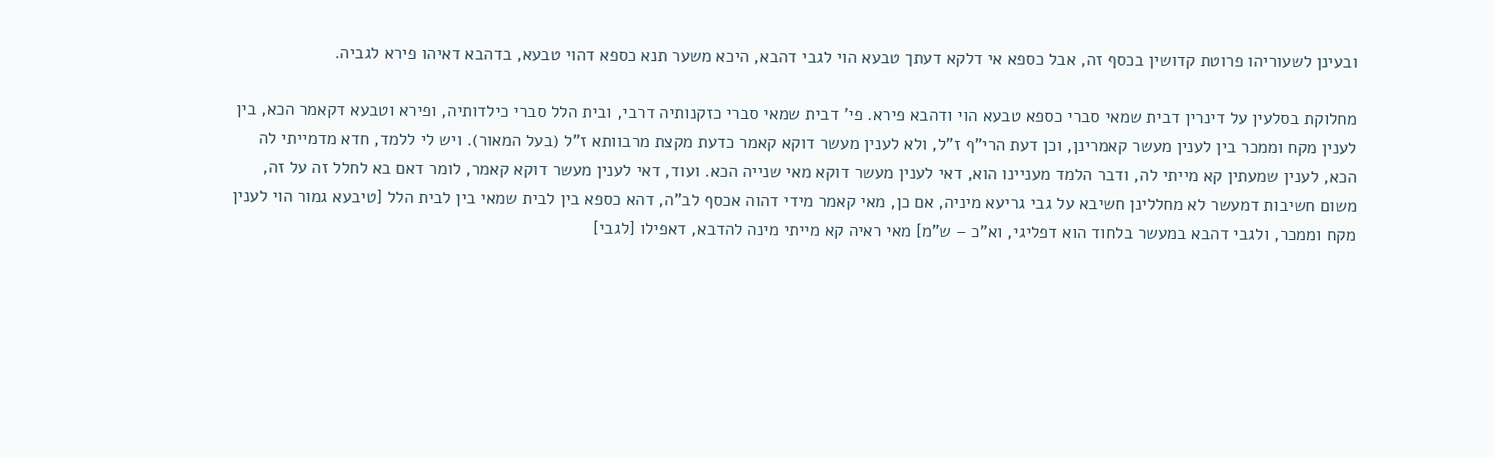ובעינן לשעוריהו פרוטת קדושין בכסף זה, אבל כספא אי דלקא דעתך טבעא הוי לגבי דהבא, היכא משער תנא כספא דהוי טבעא, בדהבא דאיהו פירא לגביה.

מחלוקת בסלעין על דינרין דבית שמאי סברי כספא טבעא הוי ודהבא פירא. פי' דבית שמאי סברי כזקנותיה דרבי, ובית הלל סברי כילדותיה, ופירא וטבעא דקאמר הכא, בין לענין מקח וממכר בין לענין מעשר קאמרינן, וכן דעת הרי"ף ז"ל, ולא לענין מעשר דוקא קאמר כדעת מקצת מרבוותא ז"ל (בעל המאור). ויש לי ללמד, חדא מדמייתי לה הכא, לענין שמעתין קא מייתי לה, ודבר הלמד מעניינו הוא, דאי לענין מעשר דוקא מאי שנייה הכא. ועוד, דאי לענין מעשר דוקא קאמר, לומר דאם בא לחלל זה על זה, משום חשיבות דמעשר לא מחללינן חשיבא על גבי גריעא מיניה, אם כן, מאי קאמר מידי דהוה אכסף לב"ה, דהא כספא בין לבית שמאי בין לבית הלל [טיבעא גמור הוי לענין מקח וממכר, ולגבי דהבא במעשר בלחוד הוא דפליגי, וא"כ – ש"מ] מאי ראיה קא מייתי מינה להדבא, דאפילו [לגבי]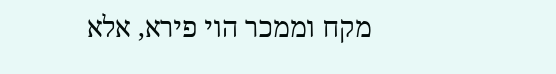מקח וממכר הוי פירא, אלא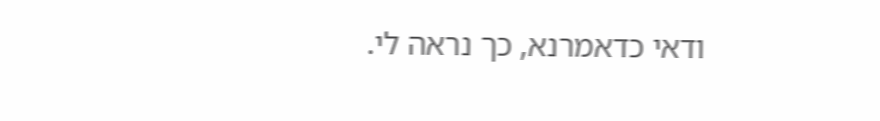ודאי כדאמרנא, כך נראה לי.